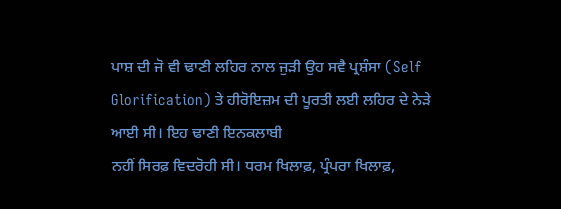ਪਾਸ਼ ਦੀ ਜੋ ਵੀ ਢਾਣੀ ਲਹਿਰ ਨਾਲ ਜੁੜੀ ਉਹ ਸਵੈ ਪ੍ਰਸ਼ੰਸਾ (Self
Glorification) ਤੇ ਹੀਰੋਇਜ਼ਮ ਦੀ ਪੂਰਤੀ ਲਈ ਲਹਿਰ ਦੇ ਨੇੜੇ ਆਈ ਸੀ। ਇਹ ਢਾਣੀ ਇਨਕਲਾਬੀ
ਨਹੀਂ ਸਿਰਫ਼ ਵਿਦਰੋਹੀ ਸੀ। ਧਰਮ ਖਿਲਾਫ਼, ਪ੍ਰੰਪਰਾ ਖਿਲਾਫ਼,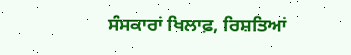ਸੰਸਕਾਰਾਂ ਖਿਲਾਫ਼, ਰਿਸ਼ਤਿਆਂ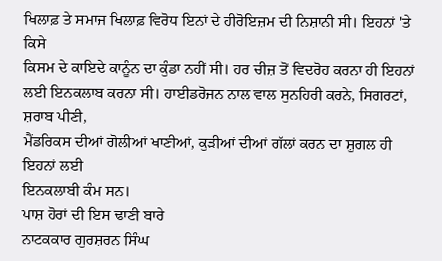ਖਿਲਾਫ਼ ਤੇ ਸਮਾਜ ਖਿਲਾਫ਼ ਵਿਰੋਧ ਇਨਾਂ ਦੇ ਹੀਰੋਇਜ਼ਮ ਦੀ ਨਿਸ਼ਾਨੀ ਸੀ। ਇਹਨਾਂ 'ਤੇ ਕਿਸੇ
ਕਿਸਮ ਦੇ ਕਾਇਦੇ ਕਾਨੂੰਨ ਦਾ ਕੁੰਡਾ ਨਹੀਂ ਸੀ। ਹਰ ਚੀਜ਼ ਤੋਂ ਵਿਦਰੋਹ ਕਰਨਾ ਹੀ ਇਹਨਾਂ
ਲਈ ਇਨਕਲਾਬ ਕਰਨਾ ਸੀ। ਹਾਈਡਰੋਜਨ ਨਾਲ ਵਾਲ ਸੁਨਹਿਰੀ ਕਰਨੇ, ਸਿਗਰਟਾਂ, ਸ਼ਰਾਬ ਪੀਣੀ,
ਮੈਂਡਰਿਕਸ ਦੀਆਂ ਗੋਲੀਆਂ ਖਾਣੀਆਂ, ਕੁੜੀਆਂ ਦੀਆਂ ਗੱਲਾਂ ਕਰਨ ਦਾ ਸ਼ੁਗਲ ਹੀ ਇਹਨਾਂ ਲਈ
ਇਨਕਲਾਬੀ ਕੰਮ ਸਨ।
ਪਾਸ਼ ਹੋਰਾਂ ਦੀ ਇਸ ਢਾਣੀ ਬਾਰੇ
ਨਾਟਕਕਾਰ ਗੁਰਸ਼ਰਨ ਸਿੰਘ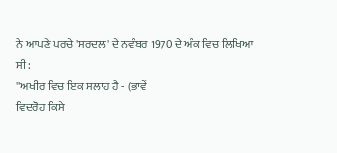ਨੇ ਆਪਣੇ ਪਰਚੇ 'ਸਰਦਲ' ਦੇ ਨਵੰਬਰ 1970 ਦੇ ਅੰਕ ਵਿਚ ਲਿਖਿਆ
ਸੀ:
''ਅਖੀਰ ਵਿਚ ਇਕ ਸਲਾਹ ਹੈ - (ਭਾਵੇਂ
ਵਿਦਰੋਹ ਕਿਸੇ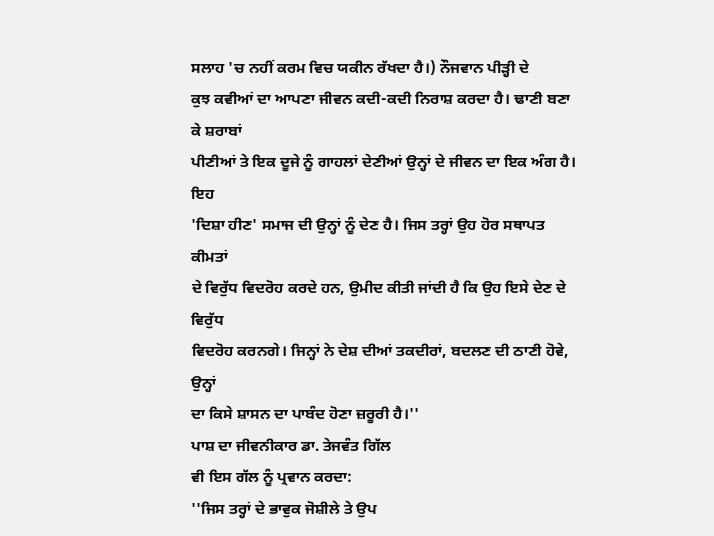ਸਲਾਹ 'ਚ ਨਹੀਂ ਕਰਮ ਵਿਚ ਯਕੀਨ ਰੱਖਦਾ ਹੈ।) ਨੌਜਵਾਨ ਪੀੜ੍ਹੀ ਦੇ
ਕੁਝ ਕਵੀਆਂ ਦਾ ਆਪਣਾ ਜੀਵਨ ਕਦੀ-ਕਦੀ ਨਿਰਾਸ਼ ਕਰਦਾ ਹੈ। ਢਾਣੀ ਬਣਾ ਕੇ ਸ਼ਰਾਬਾਂ
ਪੀਣੀਆਂ ਤੇ ਇਕ ਦੂਜੇ ਨੂੰ ਗਾਹਲਾਂ ਦੇਣੀਆਂ ਉਨ੍ਹਾਂ ਦੇ ਜੀਵਨ ਦਾ ਇਕ ਅੰਗ ਹੈ। ਇਹ
'ਦਿਸ਼ਾ ਹੀਣ' ਸਮਾਜ ਦੀ ਉਨ੍ਹਾਂ ਨੂੰ ਦੇਣ ਹੈ। ਜਿਸ ਤਰ੍ਹਾਂ ਉਹ ਹੋਰ ਸਥਾਪਤ ਕੀਮਤਾਂ
ਦੇ ਵਿਰੁੱਧ ਵਿਦਰੋਹ ਕਰਦੇ ਹਨ, ਉਮੀਦ ਕੀਤੀ ਜਾਂਦੀ ਹੈ ਕਿ ਉਹ ਇਸੇ ਦੇਣ ਦੇ ਵਿਰੁੱਧ
ਵਿਦਰੋਹ ਕਰਨਗੇ। ਜਿਨ੍ਹਾਂ ਨੇ ਦੇਸ਼ ਦੀਆਂ ਤਕਦੀਰਾਂ, ਬਦਲਣ ਦੀ ਠਾਣੀ ਹੋਵੇ, ਉਨ੍ਹਾਂ
ਦਾ ਕਿਸੇ ਸ਼ਾਸਨ ਦਾ ਪਾਬੰਦ ਹੋਣਾ ਜ਼ਰੂਰੀ ਹੈ।''
ਪਾਸ਼ ਦਾ ਜੀਵਨੀਕਾਰ ਡਾ. ਤੇਜਵੰਤ ਗਿੱਲ
ਵੀ ਇਸ ਗੱਲ ਨੂੰ ਪ੍ਰਵਾਨ ਕਰਦਾ:
''ਜਿਸ ਤਰ੍ਹਾਂ ਦੇ ਭਾਵੁਕ ਜੋਸ਼ੀਲੇ ਤੇ ਉਪ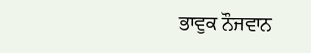ਭਾਵੁਕ ਨੌਜਵਾਨ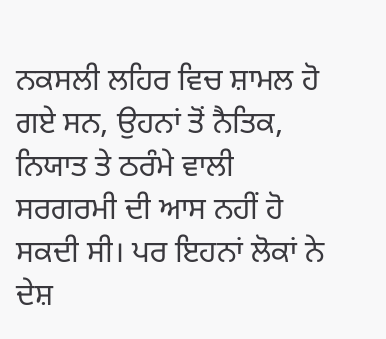ਨਕਸਲੀ ਲਹਿਰ ਵਿਚ ਸ਼ਾਮਲ ਹੋ ਗਏ ਸਨ, ਉਹਨਾਂ ਤੋਂ ਨੈਤਿਕ, ਨਿਯਾਤ ਤੇ ਠਰੰਮੇ ਵਾਲੀ
ਸਰਗਰਮੀ ਦੀ ਆਸ ਨਹੀਂ ਹੋ ਸਕਦੀ ਸੀ। ਪਰ ਇਹਨਾਂ ਲੋਕਾਂ ਨੇ ਦੇਸ਼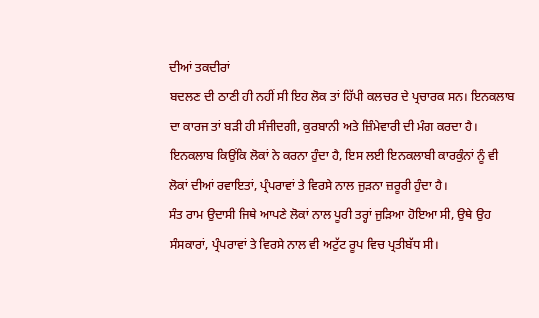ਦੀਆਂ ਤਕਦੀਰਾਂ
ਬਦਲਣ ਦੀ ਠਾਣੀ ਹੀ ਨਹੀਂ ਸੀ ਇਹ ਲੋਕ ਤਾਂ ਹਿੱਪੀ ਕਲਚਰ ਦੇ ਪ੍ਰਚਾਰਕ ਸਨ। ਇਨਕਲਾਬ
ਦਾ ਕਾਰਜ ਤਾਂ ਬੜੀ ਹੀ ਸੰਜੀਦਗੀ, ਕੁਰਬਾਨੀ ਅਤੇ ਜ਼ਿੰਮੇਵਾਰੀ ਦੀ ਮੰਗ ਕਰਦਾ ਹੈ।
ਇਨਕਲਾਬ ਕਿਉਂਕਿ ਲੋਕਾਂ ਨੇ ਕਰਨਾ ਹੁੰਦਾ ਹੈ, ਇਸ ਲਈ ਇਨਕਲਾਬੀ ਕਾਰਕੁੰਨਾਂ ਨੂੰ ਵੀ
ਲੋਕਾਂ ਦੀਆਂ ਰਵਾਇਤਾਂ, ਪ੍ਰੰਪਰਾਵਾਂ ਤੇ ਵਿਰਸੇ ਨਾਲ ਜੁੜਨਾ ਜ਼ਰੂਰੀ ਹੁੰਦਾ ਹੈ।
ਸੰਤ ਰਾਮ ਉਦਾਸੀ ਜਿਥੇ ਆਪਣੇ ਲੋਕਾਂ ਨਾਲ ਪੂਰੀ ਤਰ੍ਹਾਂ ਜੁੜਿਆ ਹੋਇਆ ਸੀ, ਉਥੇ ਉਹ
ਸੰਸਕਾਰਾਂ, ਪ੍ਰੰਪਰਾਵਾਂ ਤੇ ਵਿਰਸੇ ਨਾਲ ਵੀ ਅਟੁੱਟ ਰੂਪ ਵਿਚ ਪ੍ਰਤੀਬੱਧ ਸੀ।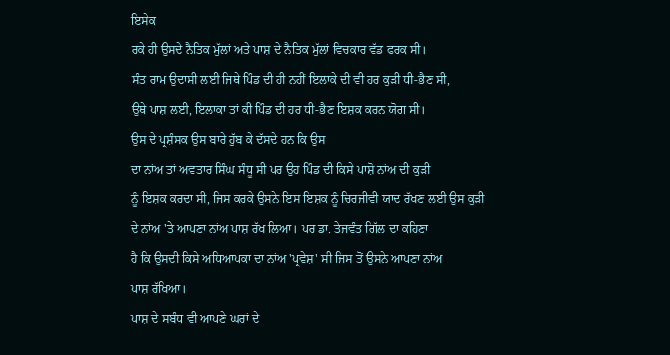ਇਸੇਕ
ਰਕੇ ਹੀ ਉਸਦੇ ਨੈਤਿਕ ਮੁੱਲਾਂ ਅਤੇ ਪਾਸ਼ ਦੇ ਨੈਤਿਕ ਮੁੱਲਾਂ ਵਿਚਕਾਰ ਵੱਡ ਫਰਕ ਸੀ।
ਸੰਤ ਰਾਮ ਉਦਾਸੀ ਲਈ ਜਿਥੇ ਪਿੰਡ ਦੀ ਹੀ ਨਹੀਂ ਇਲਾਕੇ ਦੀ ਵੀ ਹਰ ਕੁੜੀ ਧੀ-ਭੈਣ ਸੀ,
ਉਥੇ ਪਾਸ਼ ਲਈ, ਇਲਾਕਾ ਤਾਂ ਕੀ ਪਿੰਡ ਦੀ ਹਰ ਧੀ-ਭੈਣ ਇਸ਼ਕ ਕਰਨ ਯੋਗ ਸੀ।
ਉਸ ਦੇ ਪ੍ਰਸ਼ੰਸਕ ਉਸ ਬਾਰੇ ਹੁੱਬ ਕੇ ਦੱਸਦੇ ਹਨ ਕਿ ਉਸ
ਦਾ ਨਾਂਅ ਤਾਂ ਅਵਤਾਰ ਸਿੰਘ ਸੰਧੂ ਸੀ ਪਰ ਉਹ ਪਿੰਡ ਦੀ ਕਿਸੇ ਪਾਸ਼ੋ ਨਾਂਅ ਦੀ ਕੁੜੀ
ਨੂੰ ਇਸ਼ਕ ਕਰਦਾ ਸੀ, ਜਿਸ ਕਰਕੇ ਉਸਨੇ ਇਸ ਇਸ਼ਕ ਨੂੰ ਚਿਰਜੀਵੀ ਯਾਦ ਰੱਖਣ ਲਈ ਉਸ ਕੁੜੀ
ਦੇ ਨਾਂਅ 'ਤੇ ਆਪਣਾ ਨਾਂਅ ਪਾਸ਼ ਰੱਖ ਲਿਆ। ਪਰ ਡਾ. ਤੇਜਵੰਤ ਗਿੱਲ ਦਾ ਕਹਿਣਾ
ਹੈ ਕਿ ਉਸਦੀ ਕਿਸੇ ਅਧਿਆਪਕਾ ਦਾ ਨਾਂਅ 'ਪ੍ਰਵੇਸ਼' ਸੀ ਜਿਸ ਤੋਂ ਉਸਨੇ ਆਪਣਾ ਨਾਂਅ
ਪਾਸ਼ ਰੱਖਿਆ।
ਪਾਸ਼ ਦੇ ਸਬੰਧ ਵੀ ਆਪਣੇ ਘਰਾਂ ਦੇ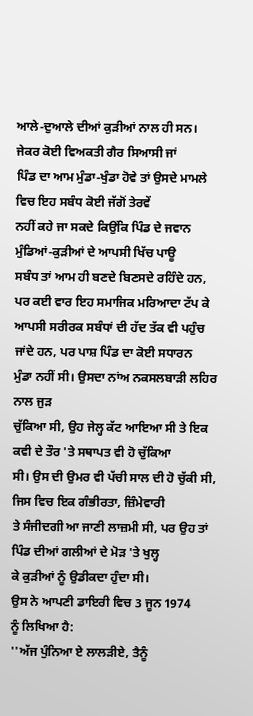ਆਲੇ-ਦੁਆਲੇ ਦੀਆਂ ਕੁੜੀਆਂ ਨਾਲ ਹੀ ਸਨ। ਜੇਕਰ ਕੋਈ ਵਿਅਕਤੀ ਗੈਰ ਸਿਆਸੀ ਜਾਂ
ਪਿੰਡ ਦਾ ਆਮ ਮੁੰਡਾ-ਖੁੰਡਾ ਹੋਵੇ ਤਾਂ ਉਸਦੇ ਮਾਮਲੇ ਵਿਚ ਇਹ ਸਬੰਧ ਕੋਈ ਜੱਗੋਂ ਤੇਰਵੇਂ
ਨਹੀਂ ਕਹੇ ਜਾ ਸਕਦੇ ਕਿਉਂਕਿ ਪਿੰਡ ਦੇ ਜਵਾਨ ਮੁੰਡਿਆਂ-ਕੁੜੀਆਂ ਦੇ ਆਪਸੀ ਖਿੱਚ ਪਾਊ
ਸਬੰਧ ਤਾਂ ਆਮ ਹੀ ਬਣਦੇ ਬਿਣਸਦੇ ਰਹਿੰਦੇ ਹਨ, ਪਰ ਕਈ ਵਾਰ ਇਹ ਸਮਾਜਿਕ ਮਰਿਆਦਾ ਟੱਪ ਕੇ
ਆਪਸੀ ਸਰੀਰਕ ਸਬੰਧਾਂ ਦੀ ਹੱਦ ਤੱਕ ਵੀ ਪਹੁੰਚ ਜਾਂਦੇ ਹਨ, ਪਰ ਪਾਸ਼ ਪਿੰਡ ਦਾ ਕੋਈ ਸਧਾਰਨ
ਮੁੰਡਾ ਨਹੀਂ ਸੀ। ਉਸਦਾ ਨਾਂਅ ਨਕਸਲਬਾੜੀ ਲਹਿਰ ਨਾਲ ਜੁੜ
ਚੁੱਕਿਆ ਸੀ, ਉਹ ਜੇਲ੍ਹ ਕੱਟ ਆਇਆ ਸੀ ਤੇ ਇਕ ਕਵੀ ਦੇ ਤੌਰ 'ਤੇ ਸਥਾਪਤ ਵੀ ਹੋ ਚੁੱਕਿਆ
ਸੀ। ਉਸ ਦੀ ਉਮਰ ਵੀ ਪੱਚੀ ਸਾਲ ਦੀ ਹੋ ਚੁੱਕੀ ਸੀ, ਜਿਸ ਵਿਚ ਇਕ ਗੰਭੀਰਤਾ, ਜ਼ਿੰਮੇਵਾਰੀ
ਤੇ ਸੰਜੀਦਗੀ ਆ ਜਾਣੀ ਲਾਜ਼ਮੀ ਸੀ, ਪਰ ਉਹ ਤਾਂ ਪਿੰਡ ਦੀਆਂ ਗਲੀਆਂ ਦੇ ਮੋੜ 'ਤੇ ਖੁਲ੍ਹ
ਕੇ ਕੁੜੀਆਂ ਨੂੰ ਉਡੀਕਦਾ ਹੁੰਦਾ ਸੀ।
ਉਸ ਨੇ ਆਪਣੀ ਡਾਇਰੀ ਵਿਚ 3 ਜੂਨ 1974
ਨੂੰ ਲਿਖਿਆ ਹੈ:
''ਅੱਜ ਪੁੰਨਿਆ ਏ ਲਾਲੜੀਏ, ਤੈਨੂੰ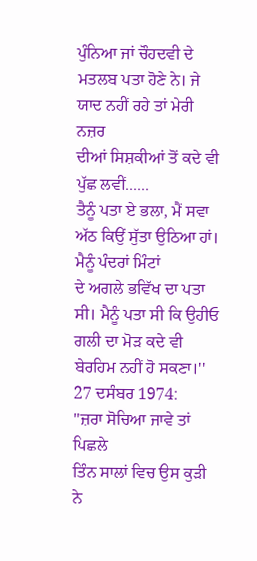ਪੁੰਨਿਆ ਜਾਂ ਚੌਹਦਵੀ ਦੇ ਮਤਲਬ ਪਤਾ ਹੋਣੇ ਨੇ। ਜੇ ਯਾਦ ਨਹੀਂ ਰਹੇ ਤਾਂ ਮੇਰੀ ਨਜ਼ਰ
ਦੀਆਂ ਸਿਸ਼ਕੀਆਂ ਤੋਂ ਕਦੇ ਵੀ ਪੁੱਛ ਲਵੀਂ......
ਤੈਨੂੰ ਪਤਾ ਏ ਭਲਾ, ਮੈਂ ਸਵਾ ਅੱਠ ਕਿਉਂ ਸੁੱਤਾ ਉਠਿਆ ਹਾਂ। ਮੈਨੂੰ ਪੰਦਰਾਂ ਮਿੰਟਾਂ
ਦੇ ਅਗਲੇ ਭਵਿੱਖ ਦਾ ਪਤਾ ਸੀ। ਮੈਨੂੰ ਪਤਾ ਸੀ ਕਿ ਉਹੀਓ ਗਲੀ ਦਾ ਮੋੜ ਕਦੇ ਵੀ
ਬੇਰਹਿਮ ਨਹੀਂ ਹੋ ਸਕਣਾ।''
27 ਦਸੰਬਰ 1974:
''ਜ਼ਰਾ ਸੋਚਿਆ ਜਾਵੇ ਤਾਂ ਪਿਛਲੇ
ਤਿੰਨ ਸਾਲਾਂ ਵਿਚ ਉਸ ਕੁੜੀ ਨੇ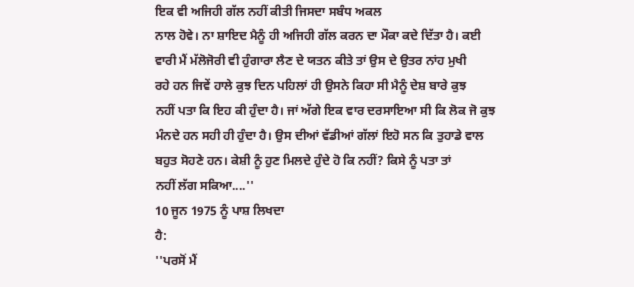ਇਕ ਵੀ ਅਜਿਹੀ ਗੱਲ ਨਹੀਂ ਕੀਤੀ ਜਿਸਦਾ ਸਬੰਧ ਅਕਲ
ਨਾਲ ਹੋਵੇ। ਨਾ ਸ਼ਾਇਦ ਮੈਨੂੰ ਹੀ ਅਜਿਹੀ ਗੱਲ ਕਰਨ ਦਾ ਮੌਕਾ ਕਦੇ ਦਿੱਤਾ ਹੈ। ਕਈ
ਵਾਰੀ ਮੈਂ ਮੱਲੋਜੋਰੀ ਵੀ ਹੁੰਗਾਰਾ ਲੈਣ ਦੇ ਯਤਨ ਕੀਤੇ ਤਾਂ ਉਸ ਦੇ ਉਤਰ ਨਾਂਹ ਮੁਖੀ
ਰਹੇ ਹਨ ਜਿਵੇਂ ਹਾਲੇ ਕੁਝ ਦਿਨ ਪਹਿਲਾਂ ਹੀ ਉਸਨੇ ਕਿਹਾ ਸੀ ਮੈਨੂੰ ਦੇਸ਼ ਬਾਰੇ ਕੁਝ
ਨਹੀਂ ਪਤਾ ਕਿ ਇਹ ਕੀ ਹੁੰਦਾ ਹੈ। ਜਾਂ ਅੱਗੇ ਇਕ ਵਾਰ ਦਰਸਾਇਆ ਸੀ ਕਿ ਲੋਕ ਜੋ ਕੁਝ
ਮੰਨਦੇ ਹਨ ਸਹੀ ਹੀ ਹੁੰਦਾ ਹੈ। ਉਸ ਦੀਆਂ ਵੱਡੀਆਂ ਗੱਲਾਂ ਇਹੋ ਸਨ ਕਿ ਤੁਹਾਡੇ ਵਾਲ
ਬਹੁਤ ਸੋਹਣੇ ਹਨ। ਕੇਸ਼ੀ ਨੂੰ ਹੁਣ ਮਿਲਦੇ ਹੁੰਦੇ ਹੋ ਕਿ ਨਹੀਂ? ਕਿਸੇ ਨੂੰ ਪਤਾ ਤਾਂ
ਨਹੀਂ ਲੱਗ ਸਕਿਆ....''
10 ਜੂਨ 1975 ਨੂੰ ਪਾਸ਼ ਲਿਖਦਾ
ਹੈ:
''ਪਰਸੋਂ ਮੈਂ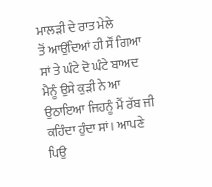ਮਾਲੜੀ ਦੇ ਰਾਤ ਮੇਲੇ
ਤੋਂ ਆਉਂਦਿਆਂ ਹੀ ਸੌਂ ਗਿਆ ਸਾਂ ਤੇ ਘੰਟੇ ਦੋ ਘੰਟੇ ਬਾਅਦ ਮੈਨੂੰ ਉਸੇ ਕੁੜੀ ਨੇ ਆ
ਉਠਾਇਆ ਜਿਹਨੂੰ ਮੈਂ ਰੱਬ ਜੀ ਕਹਿੰਦਾ ਹੁੰਦਾ ਸਾਂ। ਆਪਣੇ ਪਿਉ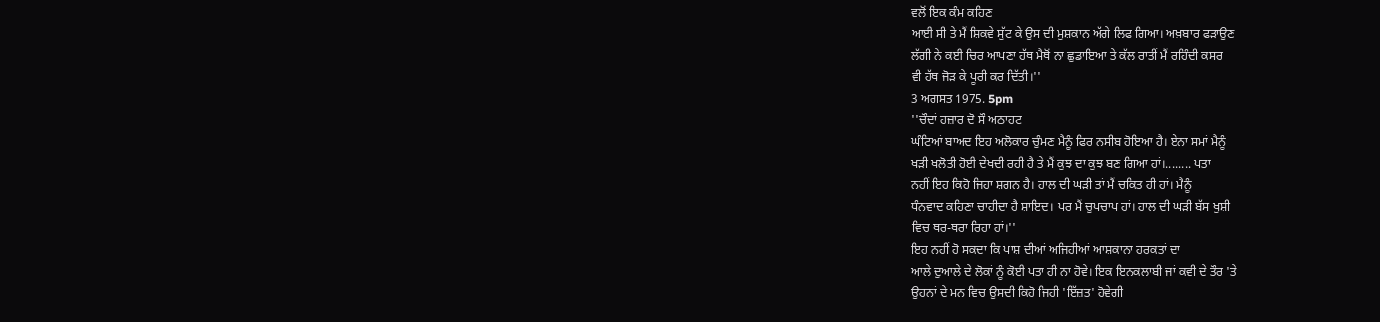ਵਲੋਂ ਇਕ ਕੰਮ ਕਹਿਣ
ਆਈ ਸੀ ਤੇ ਮੈਂ ਸ਼ਿਕਵੇ ਸੁੱਟ ਕੇ ਉਸ ਦੀ ਮੁਸ਼ਕਾਨ ਅੱਗੇ ਲਿਫ ਗਿਆ। ਅਖ਼ਬਾਰ ਫੜਾਉਣ
ਲੱਗੀ ਨੇ ਕਈ ਚਿਰ ਆਪਣਾ ਹੱਥ ਮੈਥੋਂ ਨਾ ਛੁਡਾਇਆ ਤੇ ਕੱਲ ਰਾਤੀਂ ਮੈਂ ਰਹਿੰਦੀ ਕਸਰ
ਵੀ ਹੱਥ ਜੋੜ ਕੇ ਪੂਰੀ ਕਰ ਦਿੱਤੀ।''
3 ਅਗਸਤ 1975. 5pm
''ਚੌਦਾਂ ਹਜ਼ਾਰ ਦੋ ਸੌ ਅਠਾਹਟ
ਘੰਟਿਆਂ ਬਾਅਦ ਇਹ ਅਲੋਕਾਰ ਚੁੰਮਣ ਮੈਨੂੰ ਫਿਰ ਨਸੀਬ ਹੋਇਆ ਹੈ। ਏਨਾ ਸਮਾਂ ਮੈਨੂੰ
ਖੜੀ ਖਲੋਤੀ ਹੋਈ ਦੇਖਦੀ ਰਹੀ ਹੈ ਤੇ ਮੈਂ ਕੁਝ ਦਾ ਕੁਝ ਬਣ ਗਿਆ ਹਾਂ।........ ਪਤਾ
ਨਹੀਂ ਇਹ ਕਿਹੋ ਜਿਹਾ ਸ਼ਗਨ ਹੈ। ਹਾਲ ਦੀ ਘੜੀ ਤਾਂ ਮੈਂ ਚਕਿਤ ਹੀ ਹਾਂ। ਮੈਨੂੰ
ਧੰਨਵਾਦ ਕਹਿਣਾ ਚਾਹੀਦਾ ਹੈ ਸ਼ਾਇਦ। ਪਰ ਮੈਂ ਚੁਪਚਾਪ ਹਾਂ। ਹਾਲ ਦੀ ਘੜੀ ਬੱਸ ਖੁਸ਼ੀ
ਵਿਚ ਥਰ-ਥਰਾ ਰਿਹਾ ਹਾਂ।''
ਇਹ ਨਹੀਂ ਹੋ ਸਕਦਾ ਕਿ ਪਾਸ਼ ਦੀਆਂ ਅਜਿਹੀਆਂ ਆਸ਼ਕਾਨਾ ਹਰਕਤਾਂ ਦਾ
ਆਲੇ ਦੁਆਲੇ ਦੇ ਲੋਕਾਂ ਨੂੰ ਕੋਈ ਪਤਾ ਹੀ ਨਾ ਹੋਵੇ। ਇਕ ਇਨਕਲਾਬੀ ਜਾਂ ਕਵੀ ਦੇ ਤੌਰ 'ਤੇ
ਉਹਨਾਂ ਦੇ ਮਨ ਵਿਚ ਉਸਦੀ ਕਿਹੋ ਜਿਹੀ 'ਇੱਜ਼ਤ' ਹੋਵੇਗੀ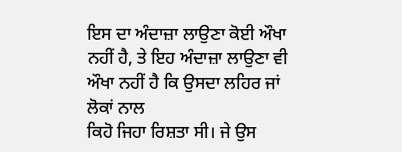ਇਸ ਦਾ ਅੰਦਾਜ਼ਾ ਲਾਉਣਾ ਕੋਈ ਔਖਾ
ਨਹੀਂ ਹੈ, ਤੇ ਇਹ ਅੰਦਾਜ਼ਾ ਲਾਉਣਾ ਵੀ ਔਖਾ ਨਹੀਂ ਹੈ ਕਿ ਉਸਦਾ ਲਹਿਰ ਜਾਂ ਲੋਕਾਂ ਨਾਲ
ਕਿਹੋ ਜਿਹਾ ਰਿਸ਼ਤਾ ਸੀ। ਜੇ ਉਸ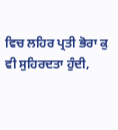ਵਿਚ ਲਹਿਰ ਪ੍ਰਤੀ ਭੋਰਾ ਕੁ
ਵੀ ਸੁਹਿਰਦਤਾ ਹੁੰਦੀ,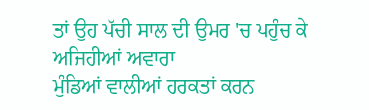ਤਾਂ ਉਹ ਪੱਚੀ ਸਾਲ ਦੀ ਉਮਰ 'ਚ ਪਹੁੰਚ ਕੇ ਅਜਿਹੀਆਂ ਅਵਾਰਾ
ਮੁੰਡਿਆਂ ਵਾਲੀਆਂ ਹਰਕਤਾਂ ਕਰਨ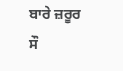ਬਾਰੇ ਜ਼ਰੂਰ ਸੌ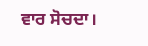ਵਾਰ ਸੋਚਦਾ।